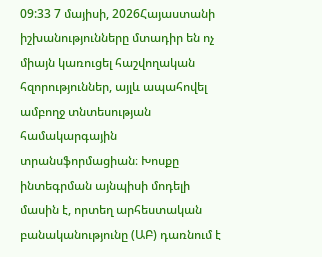09:33 7 մայիսի, 2026Հայաստանի իշխանությունները մտադիր են ոչ միայն կառուցել հաշվողական հզորություններ, այլև ապահովել ամբողջ տնտեսության համակարգային տրանսֆորմացիան։ Խոսքը ինտեգրման այնպիսի մոդելի մասին է, որտեղ արհեստական բանականությունը (ԱԲ) դառնում է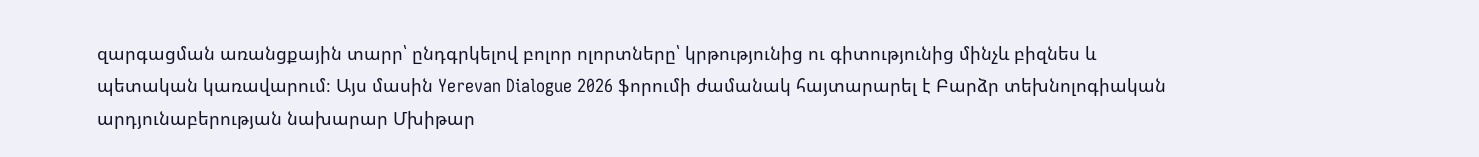զարգացման առանցքային տարր՝ ընդգրկելով բոլոր ոլորտները՝ կրթությունից ու գիտությունից մինչև բիզնես և պետական կառավարում։ Այս մասին Yerevan Dialogue 2026 ֆորումի ժամանակ հայտարարել է Բարձր տեխնոլոգիական արդյունաբերության նախարար Մխիթար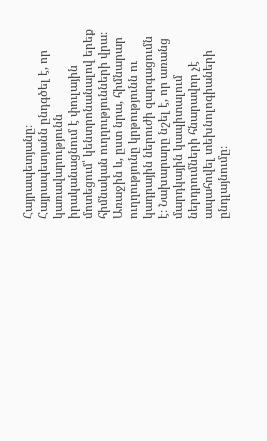Հայրապետյանը։
Հայրապետյանն ընդգծել է, որ կառավարությունն իրականացնում է փուլային մոտեցում՝ կենտրոնանալով երեք հիմնական ուղղությունների վրա։
Առաջին և, ըստ նրա, հիմնարար ուղղությունը կրթությունն ու կադրային ներուժի զարգացումն է։ Նախարարը նշել է, որ առանց մարդկային կապիտալում ներդրումների հնարավոր չէ ապահովել տեխնոլոգիաների ընդլայնումը։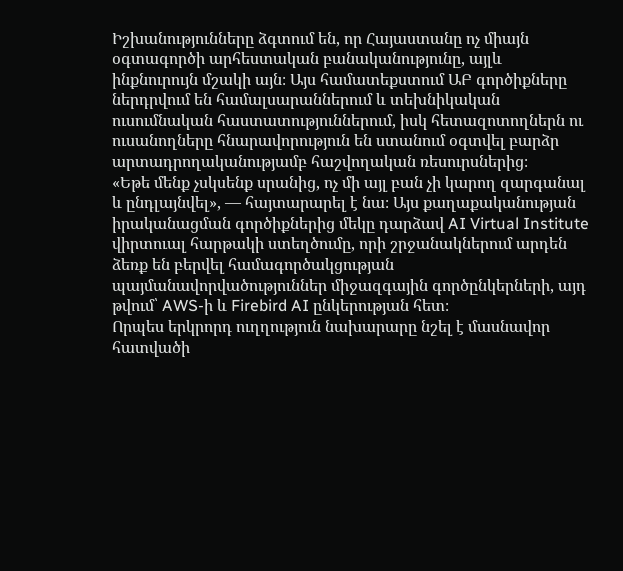Իշխանությունները ձգտում են, որ Հայաստանը ոչ միայն օգտագործի արհեստական բանականությունը, այլև ինքնուրույն մշակի այն։ Այս համատեքստում ԱԲ գործիքները ներդրվում են համալսարաններում և տեխնիկական ուսումնական հաստատություններում, իսկ հետազոտողներն ու ուսանողները հնարավորություն են ստանում օգտվել բարձր արտադրողականությամբ հաշվողական ռեսուրսներից։
«Եթե մենք չսկսենք սրանից, ոչ մի այլ բան չի կարող զարգանալ և ընդլայնվել», — հայտարարել է նա։ Այս քաղաքականության իրականացման գործիքներից մեկը դարձավ AI Virtual Institute վիրտուալ հարթակի ստեղծումը, որի շրջանակներում արդեն ձեռք են բերվել համագործակցության պայմանավորվածություններ միջազգային գործընկերների, այդ թվում՝ AWS-ի և Firebird AI ընկերության հետ։
Որպես երկրորդ ուղղություն նախարարը նշել է մասնավոր հատվածի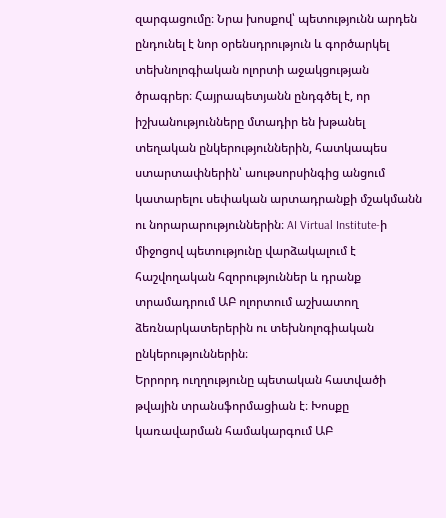զարգացումը։ Նրա խոսքով՝ պետությունն արդեն ընդունել է նոր օրենսդրություն և գործարկել տեխնոլոգիական ոլորտի աջակցության ծրագրեր։ Հայրապետյանն ընդգծել է, որ իշխանությունները մտադիր են խթանել տեղական ընկերություններին, հատկապես ստարտափներին՝ աութսորսինգից անցում կատարելու սեփական արտադրանքի մշակմանն ու նորարարություններին։ AI Virtual Institute-ի միջոցով պետությունը վարձակալում է հաշվողական հզորություններ և դրանք տրամադրում ԱԲ ոլորտում աշխատող ձեռնարկատերերին ու տեխնոլոգիական ընկերություններին։
Երրորդ ուղղությունը պետական հատվածի թվային տրանսֆորմացիան է։ Խոսքը կառավարման համակարգում ԱԲ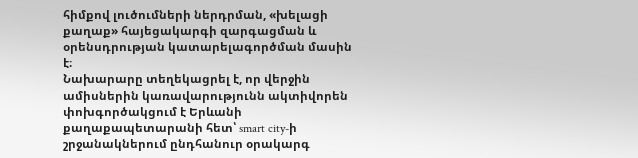հիմքով լուծումների ներդրման, «խելացի քաղաք» հայեցակարգի զարգացման և օրենսդրության կատարելագործման մասին է։
Նախարարը տեղեկացրել է, որ վերջին ամիսներին կառավարությունն ակտիվորեն փոխգործակցում է Երևանի քաղաքապետարանի հետ՝ smart city-ի շրջանակներում ընդհանուր օրակարգ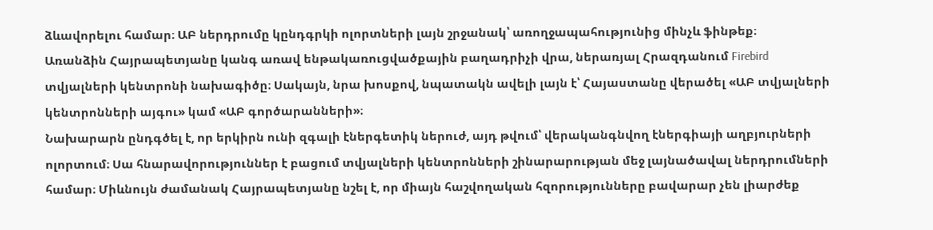ձևավորելու համար։ ԱԲ ներդրումը կընդգրկի ոլորտների լայն շրջանակ՝ առողջապահությունից մինչև ֆինթեք։
Առանձին Հայրապետյանը կանգ առավ ենթակառուցվածքային բաղադրիչի վրա, ներառյալ Հրազդանում Firebird տվյալների կենտրոնի նախագիծը։ Սակայն, նրա խոսքով, նպատակն ավելի լայն է՝ Հայաստանը վերածել «ԱԲ տվյալների կենտրոնների այգու» կամ «ԱԲ գործարանների»։
Նախարարն ընդգծել է, որ երկիրն ունի զգալի էներգետիկ ներուժ, այդ թվում՝ վերականգնվող էներգիայի աղբյուրների ոլորտում։ Սա հնարավորություններ է բացում տվյալների կենտրոնների շինարարության մեջ լայնածավալ ներդրումների համար։ Միևնույն ժամանակ Հայրապետյանը նշել է, որ միայն հաշվողական հզորությունները բավարար չեն լիարժեք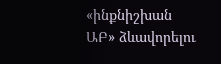«ինքնիշխան ԱԲ» ձևավորելու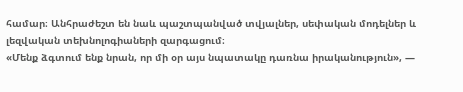համար։ Անհրաժեշտ են նաև պաշտպանված տվյալներ, սեփական մոդելներ և լեզվական տեխնոլոգիաների զարգացում։
«Մենք ձգտում ենք նրան, որ մի օր այս նպատակը դառնա իրականություն», —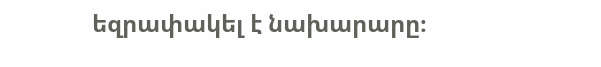եզրափակել է նախարարը։